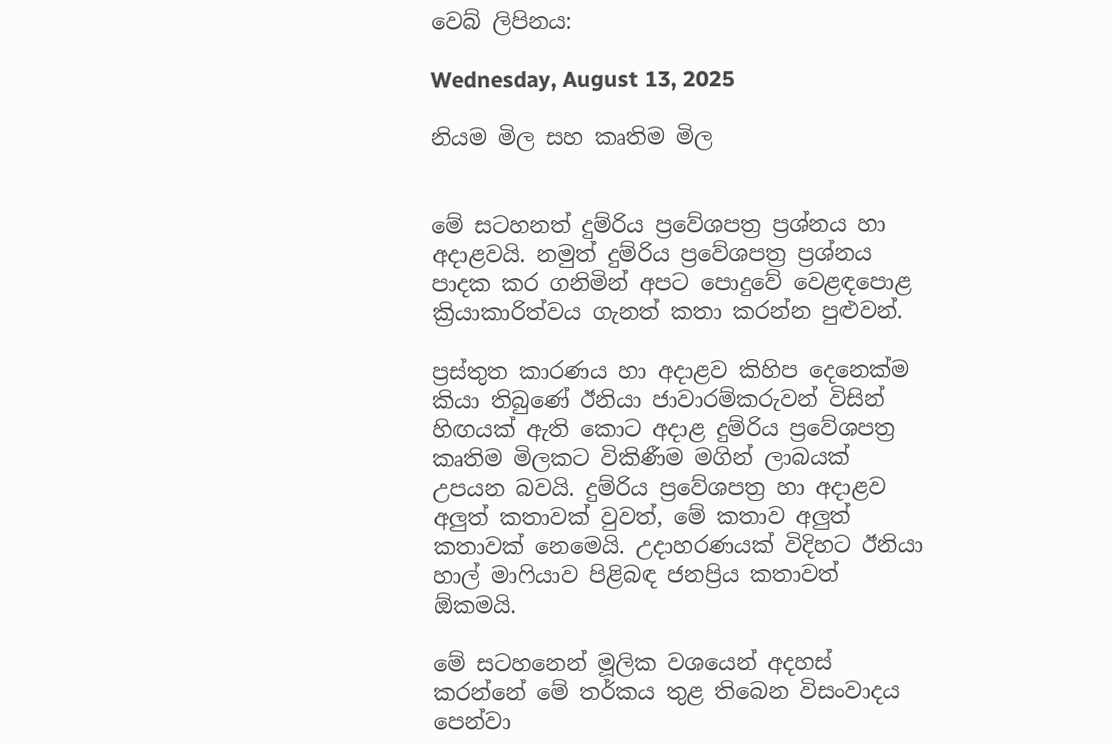වෙබ් ලිපිනය:

Wednesday, August 13, 2025

නියම මිල සහ කෘතිම මිල


මේ සටහනත් දුම්රිය ප්‍රවේශපත්‍ර ප්‍රශ්නය හා අදාළවයි. නමුත් දුම්රිය ප්‍රවේශපත්‍ර ප්‍රශ්නය පාදක කර ගනිමින් අපට පොදුවේ වෙළඳපොළ ක්‍රියාකාරිත්වය ගැනත් කතා කරන්න පුළුවන්.

ප්‍රස්තුත කාරණය හා අදාළව කිහිප දෙනෙක්ම කියා තිබුණේ ඊනියා ජාවාරම්කරුවන් විසින් හිඟයක් ඇති කොට අදාළ දුම්රිය ප්‍රවේශපත්‍ර කෘතිම මිලකට විකිණීම මගින් ලාබයක් උපයන බවයි. දුම්රිය ප්‍රවේශපත්‍ර හා අදාළව අලුත් කතාවක් වුවත්, මේ කතාව අලුත් කතාවක් නෙමෙයි. උදාහරණයක් විදිහට ඊනියා හාල් මාෆියාව පිළිබඳ ජනප්‍රිය කතාවත් ඕකමයි.

මේ සටහනෙන් මූලික වශයෙන් අදහස් කරන්නේ මේ තර්කය තුළ තිබෙන විසංවාදය පෙන්වා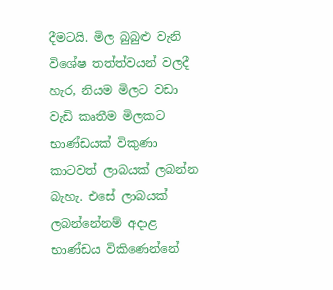දීමටයි. මිල බුබුළු වැනි විශේෂ තත්ත්වයන් වලදී හැර, නියම මිලට වඩා වැඩි කෘතීම මිලකට භාණ්ඩයක් විකුණා කාටවත් ලාබයක් ලබන්න බැහැ. එසේ ලාබයක් ලබන්නේනම් අදාළ භාණ්ඩය විකිණෙන්නේ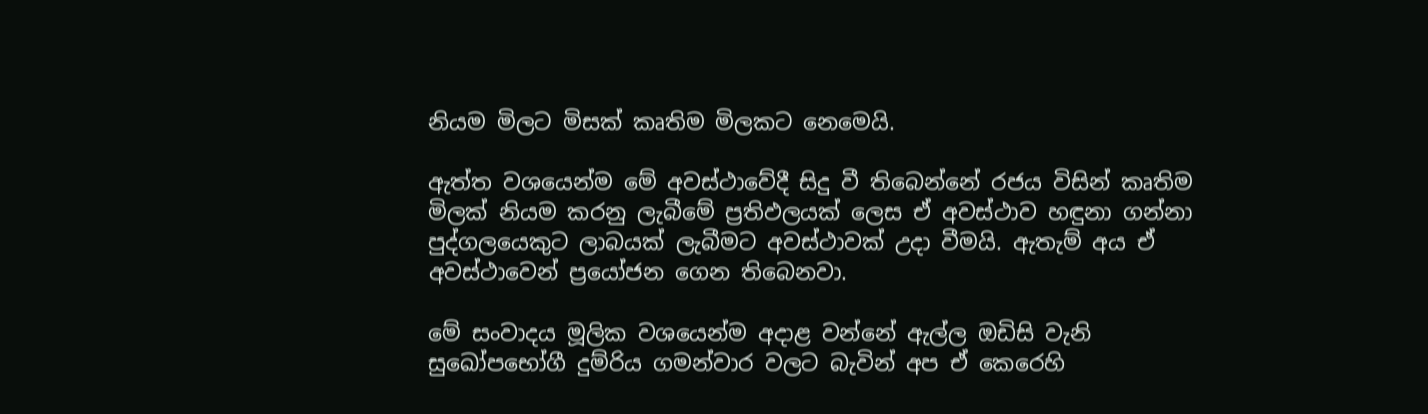නියම මිලට මිසක් කෘතිම මිලකට නෙමෙයි.

ඇත්ත වශයෙන්ම මේ අවස්ථාවේදී සිදු වී තිබෙන්නේ රජය විසින් කෘතිම මිලක් නියම කරනු ලැබීමේ ප්‍රතිඵලයක් ලෙස ඒ අවස්ථාව හඳුනා ගන්නා පුද්ගලයෙකුට ලාබයක් ලැබීමට අවස්ථාවක් උදා වීමයි. ඇතැම් අය ඒ අවස්ථාවෙන් ප්‍රයෝජන ගෙන තිබෙනවා.

මේ සංවාදය මූලික වශයෙන්ම අදාළ වන්නේ ඇල්ල ඔඩිසි වැනි සුඛෝපභෝගී දුම්රිය ගමන්වාර වලට බැවින් අප ඒ කෙරෙහි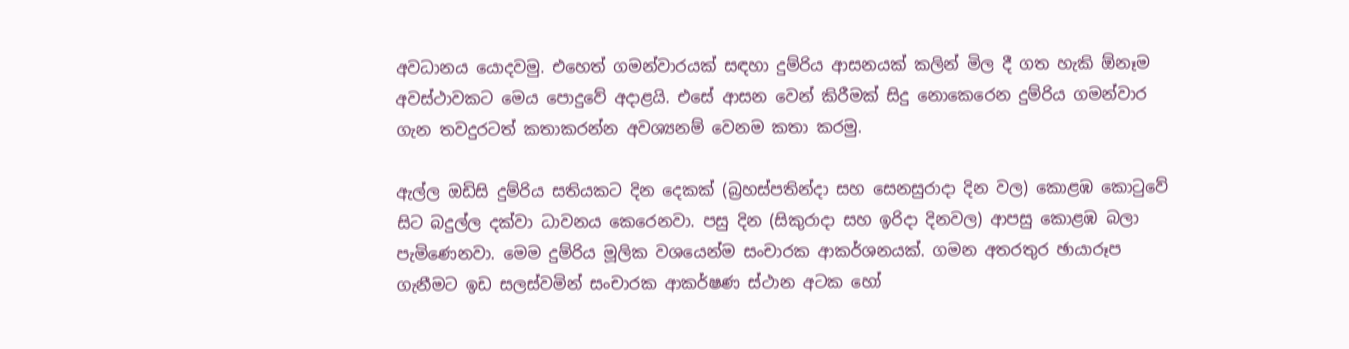අවධානය යොදවමු. එහෙත් ගමන්වාරයක් සඳහා දුම්රිය ආසනයක් කලින් මිල දී ගත හැකි ඕනෑම අවස්ථාවකට මෙය පොදුවේ අදාළයි. එසේ ආසන වෙන් කිරීමක් සිදු නොකෙරෙන දුම්රිය ගමන්වාර ගැන තවදුරටත් කතාකරන්න අවශ්‍යනම් වෙනම කතා කරමු.

ඇල්ල ඔඩිසි දුම්රිය සතියකට දින දෙකක් (බ්‍රහස්පතින්දා සහ සෙනසුරාදා දින වල) කොළඹ කොටුවේ සිට බදුල්ල දක්වා ධාවනය කෙරෙනවා. පසු දින (සිකුරාදා සහ ඉරිදා දිනවල) ආපසු කොළඹ බලා පැමිණෙනවා. මෙම දුම්රිය මූලික වශයෙන්ම සංචාරක ආකර්ශනයක්. ගමන අතරතුර ඡායාරූප ගැනීමට ඉඩ සලස්වමින් සංචාරක ආකර්ෂණ ස්ථාන අටක හෝ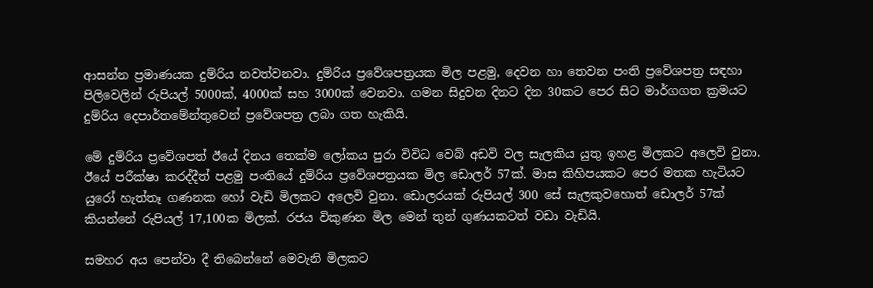ආසන්න ප්‍රමාණයක දුම්රිය නවත්වනවා. දුම්රිය ප්‍රවේශපත්‍රයක මිල පළමු, දෙවන හා තෙවන පංති ප්‍රවේශපත්‍ර සඳහා පිලිවෙලින් රුපියල් 5000ක්, 4000ක් සහ 3000ක් වෙනවා. ගමන සිදුවන දිනට දින 30කට පෙර සිට මාර්ගගත ක්‍රමයට දුම්රිය දෙපාර්තමේන්තුවෙන් ප්‍රවේශපත්‍ර ලබා ගත හැකියි.

මේ දුම්රිය ප්‍රවේශපත් ඊයේ දිනය තෙක්ම ලෝකය පුරා විවිධ වෙබ් අඩවි වල සැලකිය යුතු ඉහළ මිලකට අලෙවි වුනා. ඊයේ පරීක්ෂා කරද්දීත් පළමු පංතියේ දුම්රිය ප්‍රවේශපත්‍රයක මිල ඩොලර් 57ක්. මාස කිහිපයකට පෙර මතක හැටියට යුරෝ හැත්තෑ ගණනක හෝ වැඩි මිලකට අලෙවි වුනා. ඩොලරයක් රුපියල් 300 සේ සැලකුවහොත් ඩොලර් 57ක් කියන්නේ රුපියල් 17,100ක මිලක්. රජය විකුණන මිල මෙන් තුන් ගුණයකටත් වඩා වැඩියි.

සමහර අය පෙන්වා දී තිබෙන්නේ මෙවැනි මිලකට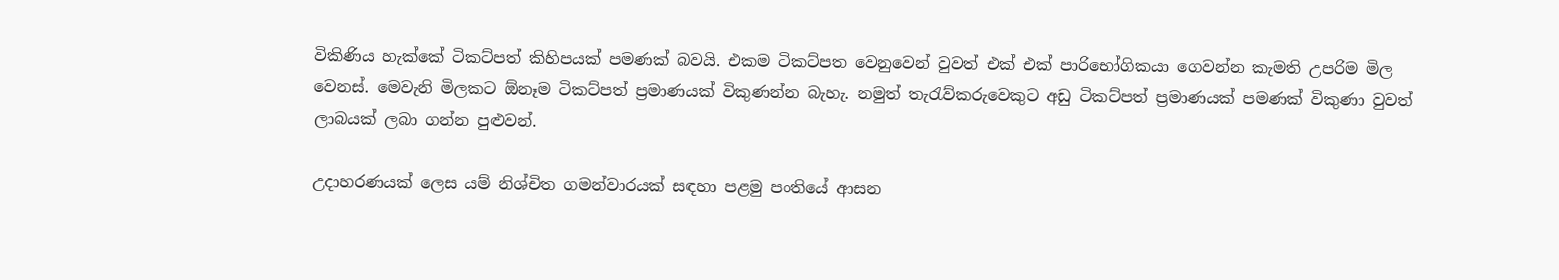විකිණිය හැක්කේ ටිකට්පත් කිහිපයක් පමණක් බවයි. එකම ටිකට්පත වෙනුවෙන් වුවත් එක් එක් පාරිභෝගිකයා ගෙවන්න කැමති උපරිම මිල වෙනස්. මෙවැනි මිලකට ඕනෑම ටිකට්පත් ප්‍රමාණයක් විකුණන්න බැහැ. නමුත් තැරැව්කරුවෙකුට අඩු ටිකට්පත් ප්‍රමාණයක් පමණක් විකුණා වුවත් ලාබයක් ලබා ගන්න පුළුවන්.

උදාහරණයක් ලෙස යම් නිශ්චිත ගමන්වාරයක් සඳහා පළමු පංතියේ ආසන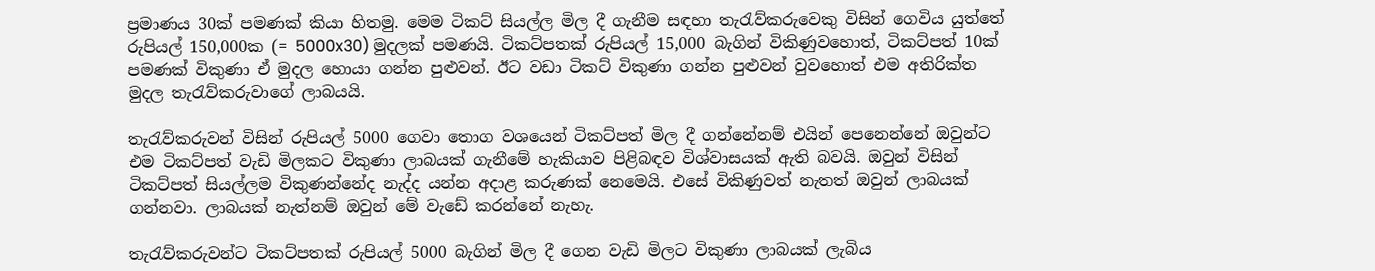ප්‍රමාණය 30ක් පමණක් කියා හිතමු. මෙම ටිකට් සියල්ල මිල දී ගැනීම සඳහා තැරැව්කරුවෙකු විසින් ගෙවිය යුත්තේ රුපියල් 150,000ක (= 5000x30) මුදලක් පමණයි. ටිකට්පතක් රුපියල් 15,000 බැගින් විකිණුවහොත්, ටිකට්පත් 10ක් පමණක් විකුණා ඒ මුදල හොයා ගන්න පුළුවන්. ඊට වඩා ටිකට් විකුණා ගන්න පුළුවන් වුවහොත් එම අතිරික්ත මුදල තැරැව්කරුවාගේ ලාබයයි.

තැරැව්කරුවන් විසින් රුපියල් 5000 ගෙවා තොග වශයෙන් ටිකට්පත් මිල දී ගන්නේනම් එයින් පෙනෙන්නේ ඔවුන්ට එම ටිකට්පත් වැඩි මිලකට විකුණා ලාබයක් ගැනීමේ හැකියාව පිළිබඳව විශ්වාසයක් ඇති බවයි. ඔවුන් විසින් ටිකට්පත් සියල්ලම විකුණන්නේද නැද්ද යන්න අදාළ කරුණක් නෙමෙයි. එසේ විකිණුවත් නැතත් ඔවුන් ලාබයක් ගන්නවා. ලාබයක් නැත්නම් ඔවුන් මේ වැඩේ කරන්නේ නැහැ.

තැරැව්කරුවන්ට ටිකට්පතක් රුපියල් 5000 බැගින් මිල දී ගෙන වැඩි මිලට විකුණා ලාබයක් ලැබිය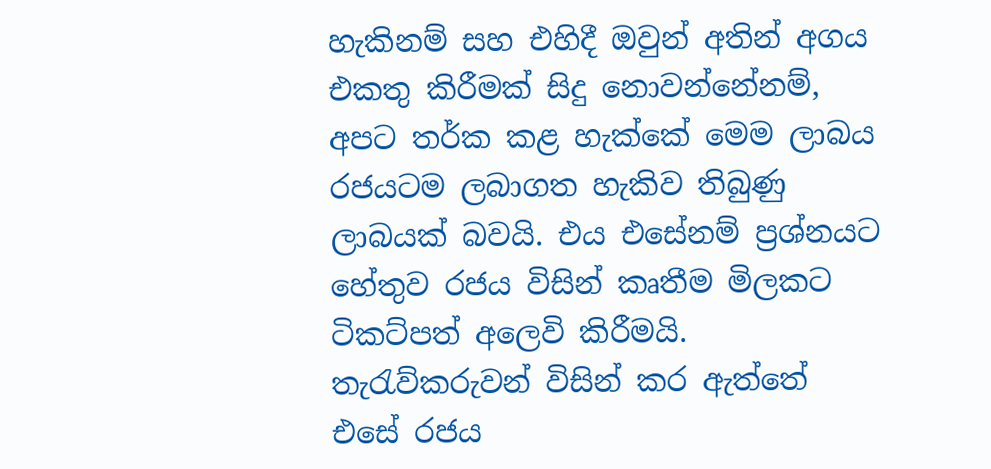හැකිනම් සහ එහිදී ඔවුන් අතින් අගය එකතු කිරීමක් සිදු නොවන්නේනම්, අපට තර්ක කළ හැක්කේ මෙම ලාබය රජයටම ලබාගත හැකිව තිබුණු ලාබයක් බවයි. එය එසේනම් ප්‍රශ්නයට හේතුව රජය විසින් කෘතීම මිලකට ටිකට්පත් අලෙවි කිරීමයි. තැරැව්කරුවන් විසින් කර ඇත්තේ එසේ රජය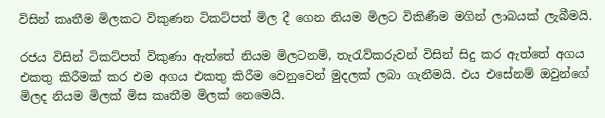විසින් කෘතීම මිලකට විකුණන ටිකට්පත් මිල දී ගෙන නියම මිලට විකිණීම මගින් ලාබයක් ලැබීමයි.

රජය විසින් ටිකට්පත් විකුණා ඇත්තේ නියම මිලටනම්, තැරැව්කරුවන් විසින් සිදු කර ඇත්තේ අගය එකතු කිරීමක් කර එම අගය එකතු කිරීම වෙනුවෙන් මුදලක් ලබා ගැනීමයි. එය එසේනම් ඔවුන්ගේ මිලද නියම මිලක් මිස කෘතීම මිලක් නෙමෙයි.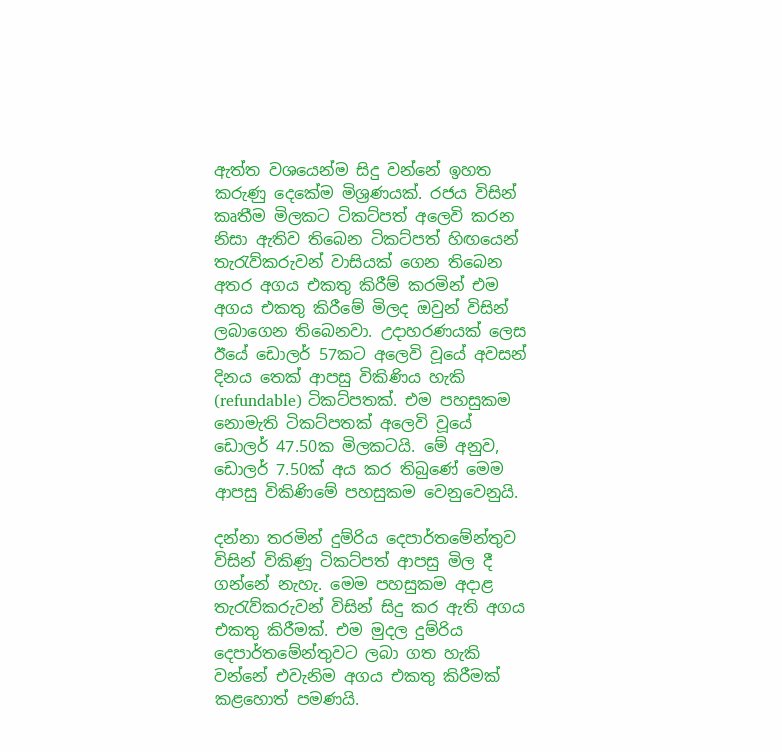ඇත්ත වශයෙන්ම සිදු වන්නේ ඉහත කරුණු දෙකේම මිශ්‍රණයක්. රජය විසින් කෘතීම මිලකට ටිකට්පත් අලෙවි කරන නිසා ඇතිව තිබෙන ටිකට්පත් හිඟයෙන් තැරැව්කරුවන් වාසියක් ගෙන තිබෙන අතර අගය එකතු කිරීම් කරමින් එම අගය එකතු කිරීමේ මිලද ඔවුන් විසින් ලබාගෙන තිබෙනවා. උදාහරණයක් ලෙස ඊයේ ඩොලර් 57කට අලෙවි වූයේ අවසන් දිනය තෙක් ආපසු විකිණිය හැකි (refundable) ටිකට්පතක්. එම පහසුකම නොමැති ටිකට්පතක් අලෙවි වූයේ ඩොලර් 47.50ක මිලකටයි. මේ අනුව, ඩොලර් 7.50ක් අය කර තිබුණේ මෙම ආපසු විකිණිමේ පහසුකම වෙනුවෙනුයි.

දන්නා තරමින් දුම්රිය දෙපාර්තමේන්තුව විසින් විකිණූ ටිකට්පත් ආපසු මිල දී ගන්නේ නැහැ. මෙම පහසුකම අදාළ තැරැව්කරුවන් විසින් සිදු කර ඇති අගය එකතු කිරීමක්. එම මුදල දුම්රිය දෙපාර්තමේන්තුවට ලබා ගත හැකි වන්නේ එවැනිම අගය එකතු කිරීමක් කළහොත් පමණයි.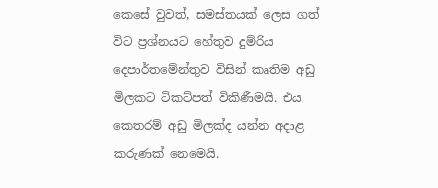කෙසේ වුවත්, සමස්තයක් ලෙස ගත් විට ප්‍රශ්නයට හේතුව දුම්රිය දෙපාර්තමේන්තුව විසින් කෘතිම අඩු මිලකට ටිකට්පත් විකිණීමයි. එය කෙතරම් අඩු මිලක්ද යන්න අදාළ කරුණක් නෙමෙයි.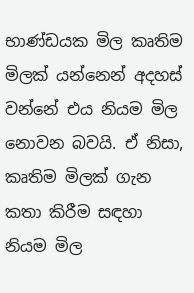භාණ්ඩයක මිල කෘතිම මිලක් යන්නෙන් අදහස් වන්නේ එය නියම මිල නොවන බවයි. ඒ නිසා, කෘතිම මිලක් ගැන කතා කිරීම සඳහා නියම මිල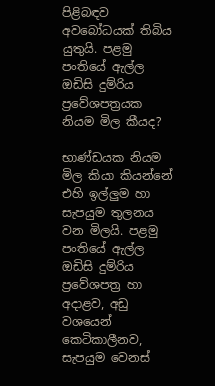පිළිබඳව අවබෝධයක් තිබිය යුතුයි. පළමු පංතියේ ඇල්ල ඔඩිසි දුම්රිය ප්‍රවේශපත්‍රයක නියම මිල කීයද?

භාණ්ඩයක නියම මිල කියා කියන්නේ එහි ඉල්ලුම හා සැපයුම තුලනය වන මිලයි. පළමු පංතියේ ඇල්ල ඔඩිසි දුම්රිය ප්‍රවේශපත්‍ර හා අදාළව, අඩු වශයෙන් කෙටිකාලීනව, සැපයුම වෙනස්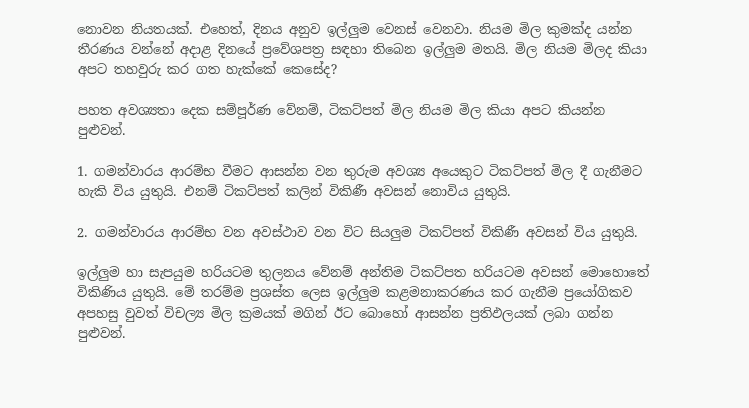නොවන නියතයක්. එහෙත්, දිනය අනුව ඉල්ලුම වෙනස් වෙනවා. නියම මිල කුමක්ද යන්න තීරණය වන්නේ අදාළ දිනයේ ප්‍රවේශපත්‍ර සඳහා තිබෙන ඉල්ලුම මතයි. මිල නියම මිලද කියා අපට තහවුරු කර ගත හැක්කේ කෙසේද?

පහත අවශ්‍යතා දෙක සම්පූර්ණ වේනම්, ටිකට්පත් මිල නියම මිල කියා අපට කියන්න පුළුවන්.

1. ගමන්වාරය ආරම්භ වීමට ආසන්න වන තුරුම අවශ්‍ය අයෙකුට ටිකට්පත් මිල දී ගැනීමට හැකි විය යුතුයි. එනම් ටිකට්පත් කලින් විකිණී අවසන් නොවිය යුතුයි.

2. ගමන්වාරය ආරම්භ වන අවස්ථාව වන විට සියලුම ටිකට්පත් විකිණී අවසන් විය යුතුයි.

ඉල්ලුම හා සැපයුම හරියටම තුලනය වේනම් අන්තිම ටිකට්පත හරියටම අවසන් මොහොතේ විකිණිය යුතුයි. මේ තරම්ම ප්‍රශස්ත ලෙස ඉල්ලුම කළමනාකරණය කර ගැනීම ප්‍රයෝගිකව අපහසු වුවත් විචල්‍ය මිල ක්‍රමයක් මගින් ඊට බොහෝ ආසන්න ප්‍රතිඵලයක් ලබා ගන්න පුළුවන්.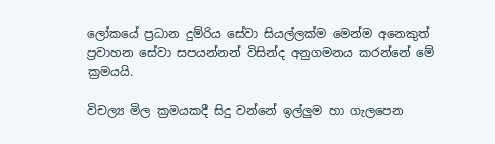ලෝකයේ ප්‍රධාන දුම්රිය සේවා සියල්ලක්ම මෙන්ම අනෙකුත් ප්‍රවාහන සේවා සපයන්නන් විසින්ද අනුගමනය කරන්නේ මේ ක්‍රමයයි.

විචල්‍ය මිල ක්‍රමයකදී සිදු වන්නේ ඉල්ලුම හා ගැලපෙන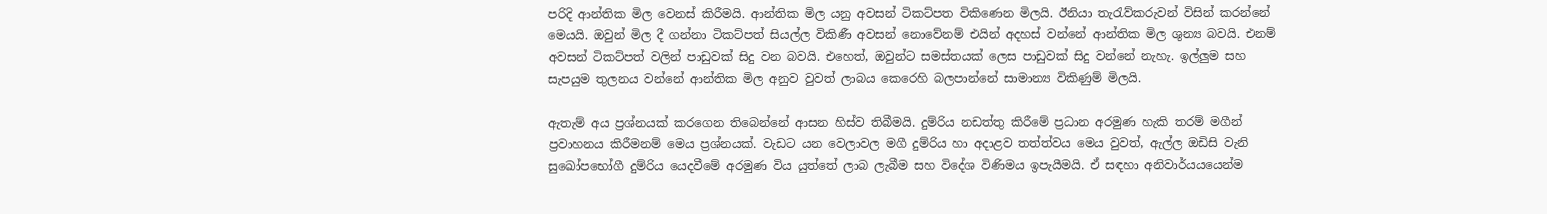පරිදි ආන්තික මිල වෙනස් කිරීමයි. ආන්තික මිල යනු අවසන් ටිකට්පත විකිණෙන මිලයි. ඊනියා තැරැව්කරුවන් විසින් කරන්නේ මෙයයි. ඔවුන් මිල දී ගන්නා ටිකට්පත් සියල්ල විකිණී අවසන් නොවේනම් එයින් අදහස් වන්නේ ආන්තික මිල ශුන්‍ය බවයි. එනම් අවසන් ටිකට්පත් වලින් පාඩුවක් සිදු වන බවයි. එහෙත්, ඔවුන්ට සමස්තයක් ලෙස පාඩුවක් සිදු වන්නේ නැහැ. ඉල්ලුම සහ සැපයුම තුලනය වන්නේ ආන්තික මිල අනුව වුවත් ලාබය කෙරෙහි බලපාන්නේ සාමාන්‍ය විකිණුම් මිලයි.

ඇතැම් අය ප්‍රශ්නයක් කරගෙන තිබෙන්නේ ආසන හිස්ව තිබීමයි. දුම්රිය නඩත්තු කිරීමේ ප්‍රධාන අරමුණ හැකි තරම් මගීන් ප්‍රවාහනය කිරීමනම් මෙය ප්‍රශ්නයක්. වැඩට යන වෙලාවල මගී දුම්රිය හා අදාළව තත්ත්වය මෙය වුවත්, ඇල්ල ඔඩිසි වැනි සුඛෝපභෝගී දුම්රිය යෙදවීමේ අරමුණ විය යුත්තේ ලාබ ලැබීම සහ විදේශ විණිමය ඉපැයීමයි. ඒ සඳහා අනිවාර්යයයෙන්ම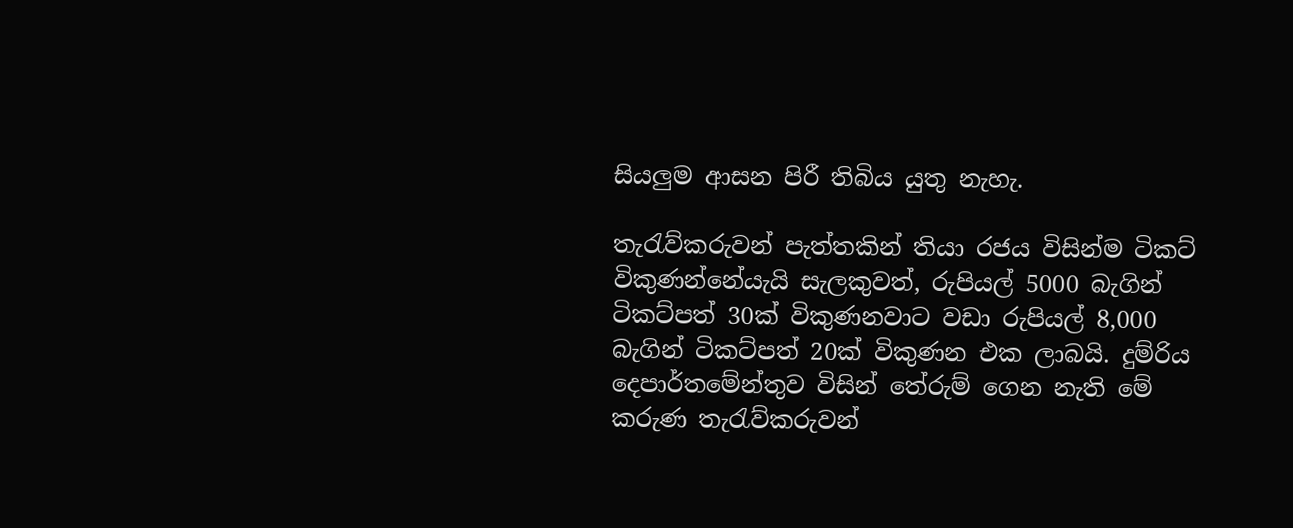සියලුම ආසන පිරී තිබිය යුතු නැහැ.

තැරැව්කරුවන් පැත්තකින් තියා රජය විසින්ම ටිකට් විකුණන්නේයැයි සැලකුවත්, රුපියල් 5000 බැගින් ටිකට්පත් 30ක් විකුණනවාට වඩා රුපියල් 8,000 බැගින් ටිකට්පත් 20ක් විකුණන එක ලාබයි. දුම්රිය දෙපාර්තමේන්තුව විසින් තේරුම් ගෙන නැති මේ කරුණ තැරැව්කරුවන්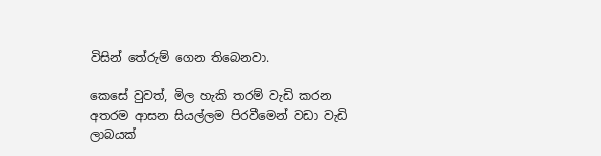විසින් තේරුම් ගෙන තිබෙනවා.

කෙසේ වුවත්, මිල හැකි තරම් වැඩි කරන අතරම ආසන සියල්ලම පිරවීමෙන් වඩා වැඩි ලාබයක්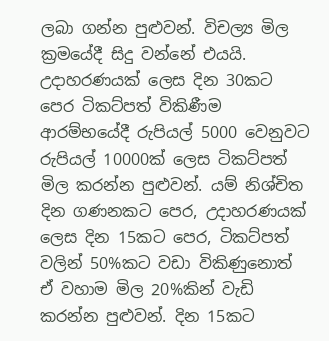ලබා ගන්න පුළුවන්. විචල්‍ය මිල ක්‍රමයේදී සිදු වන්නේ එයයි. උදාහරණයක් ලෙස දින 30කට පෙර ටිකට්පත් විකිණීම ආරම්භයේදී රුපියල් 5000 වෙනුවට රුපියල් 10000ක් ලෙස ටිකට්පත් මිල කරන්න පුළුවන්. යම් නිශ්චිත දින ගණනකට පෙර, උදාහරණයක් ලෙස දින 15කට පෙර, ටිකට්පත් වලින් 50%කට වඩා විකිණුනොත් ඒ වහාම මිල 20%කින් වැඩි කරන්න පුළුවන්. දින 15කට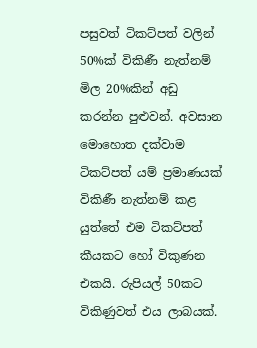පසුවත් ටිකට්පත් වලින් 50%ක් විකිණී නැත්නම් මිල 20%කින් අඩු කරන්න පුළුවන්. අවසාන මොහොත දක්වාම ටිකට්පත් යම් ප්‍රමාණයක් විකිණී නැත්නම් කළ යුත්තේ එම ටිකට්පත් කීයකට හෝ විකුණන එකයි. රුපියල් 50කට විකිණුවත් එය ලාබයක්.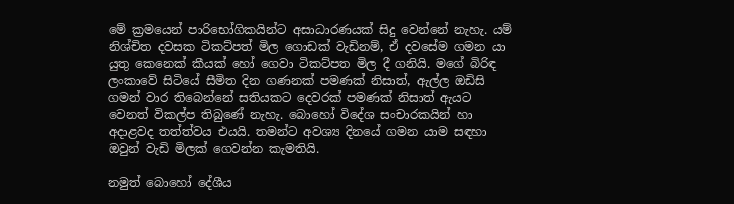මේ ක්‍රමයෙන් පාරිභෝගිකයින්ට අසාධාරණයක් සිදු වෙන්නේ නැහැ. යම් නිශ්චිත දවසක ටිකට්පත් මිල ගොඩක් වැඩිනම්, ඒ දවසේම ගමන යා යුතු කෙනෙක් කීයක් හෝ ගෙවා ටිකට්පත මිල දී ගනියි. මගේ බිරිඳ ලංකාවේ සිටියේ සීමිත දින ගණනක් පමණක් නිසාත්, ඇල්ල ඔඩිසි ගමන් වාර තිබෙන්නේ සතියකට දෙවරක් පමණක් නිසාත් ඇයට වෙනත් විකල්ප තිබුණේ නැහැ. බොහෝ විදේශ සංචාරකයින් හා අදාළවද තත්ත්වය එයයි. තමන්ට අවශ්‍ය දිනයේ ගමන යාම සඳහා ඔවුන් වැඩි මිලක් ගෙවන්න කැමතියි.

නමුත් බොහෝ දේශීය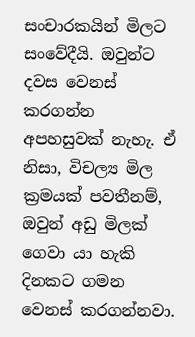සංචාරකයින් මිලට සංවේදීයි. ඔවුන්ට දවස වෙනස් කරගන්න අපහසුවක් නැහැ. ඒ නිසා, විචල්‍ය මිල ක්‍රමයක් පවතීනම්, ඔවුන් අඩු මිලක් ගෙවා යා හැකි දිනකට ගමන වෙනස් කරගන්නවා.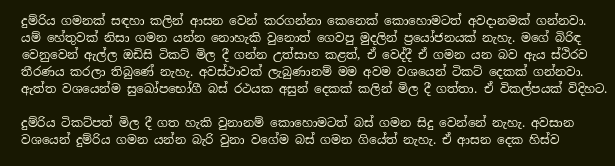දුම්රිය ගමනක් සඳහා කලින් ආසන වෙන් කරගන්නා කෙනෙක් කොහොමටත් අවදානමක් ගන්නවා. යම් හේතුවක් නිසා ගමන යන්න නොහැකි වුනොත් ගෙවපු මුදලින් ප්‍රයෝජනයක් නැහැ. මගේ බිරිඳ වෙනුවෙන් ඇල්ල ඔඩිසි ටිකට් මිල දී ගන්න උත්සාහ කළත්, ඒ වෙද්දී ඒ ගමන යන බව ඇය ස්ථිරව තීරණය කරලා තිබුණේ නැහැ. අවස්ථාවක් ලැබුණානම් මම අවම වශයෙන් ටිකට් දෙකක් ගන්නවා. ඇත්ත වශයෙන්ම සුඛෝපභෝගී බස් රථයක අසුන් දෙකක් කලින් මිල දී ගත්තා. ඒ විකල්පයක් විදිහට.

දුම්රිය ටිකට්පත් මිල දී ගත හැකි වුනානම් කොහොමටත් බස් ගමන සිදු වෙන්නේ නැහැ. අවසාන වශයෙන් දුම්රිය ගමන යන්න බැරි වුනා වගේම බස් ගමන ගියේත් නැහැ. ඒ ආසන දෙක හිස්ව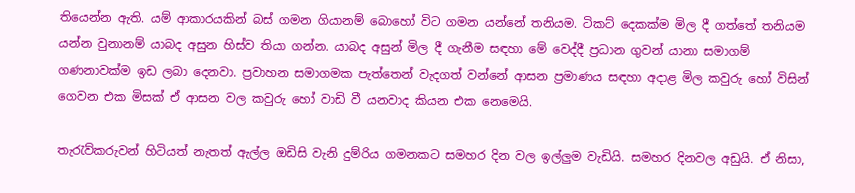තියෙන්න ඇති. යම් ආකාරයකින් බස් ගමන ගියානම් බොහෝ විට ගමන යන්නේ තනියම. ටිකට් දෙකක්ම මිල දී ගත්තේ තනියම යන්න වුනානම් යාබද අසුන හිස්ව තියා ගන්න. යාබද අසුන් මිල දී ගැනීම සඳහා මේ වෙද්දී ප්‍රධාන ගුවන් යානා සමාගම් ගණනාවක්ම ඉඩ ලබා දෙනවා. ප්‍රවාහන සමාගමක පැත්තෙන් වැදගත් වන්නේ ආසන ප්‍රමාණය සඳහා අදාළ මිල කවුරු හෝ විසින් ගෙවන එක මිසක් ඒ ආසන වල කවුරු හෝ වාඩි වී යනවාද කියන එක නෙමෙයි.

තැරැව්කරුවන් හිටියත් නැතත් ඇල්ල ඔඩිසි වැනි දුම්රිය ගමනකට සමහර දින වල ඉල්ලුම වැඩියි. සමහර දිනවල අඩුයි. ඒ නිසා,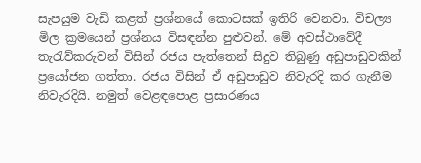සැපයුම වැඩි කළත් ප්‍රශ්නයේ කොටසක් ඉතිරි වෙනවා. විචල්‍ය මිල ක්‍රමයෙන් ප්‍රශ්නය විසඳන්න පුළුවන්. මේ අවස්ථාවේදී තැරැව්කරුවන් විසින් රජය පැත්තෙන් සිදුව තිබුණු අඩුපාඩුවකින් ප්‍රයෝජන ගත්තා. රජය විසින් ඒ අඩුපාඩුව නිවැරදි කර ගැනීම නිවැරදියි. නමුත් වෙළඳපොළ ප්‍රසාරණය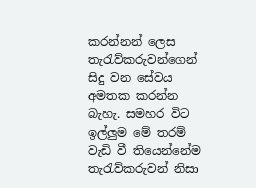කරන්නන් ලෙස තැරැව්කරුවන්ගෙන් සිදු වන සේවය අමතක කරන්න බැහැ. සමහර විට ඉල්ලුම මේ තරම් වැඩි වී තියෙන්නේම තැරැව්කරුවන් නිසා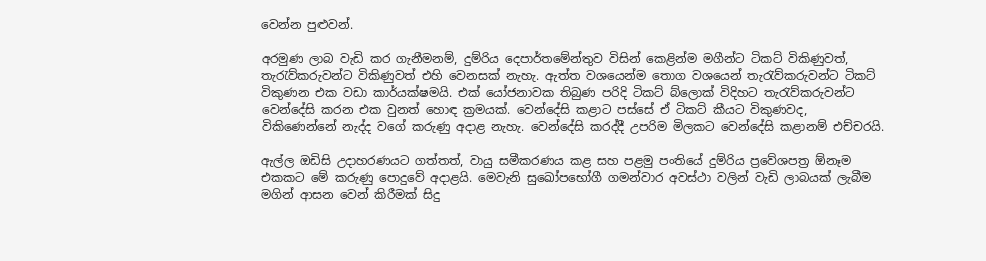වෙන්න පුළුවන්.

අරමුණ ලාබ වැඩි කර ගැනීමනම්, දුම්රිය දෙපාර්තමේන්තුව විසින් කෙළින්ම මගීන්ට ටිකට් විකිණුවත්, තැරැව්කරුවන්ට විකිණුවත් එහි වෙනසක් නැහැ. ඇත්ත වශයෙන්ම තොග වශයෙන් තැරැව්කරුවන්ට ටිකට් විකුණන එක වඩා කාර්යක්ෂමයි. එක් යෝජනාවක තිබුණ පරිදි ටිකට් බ්ලොක් විදිහට තැරැව්කරුවන්ට වෙන්දේසි කරන එක වුනත් හොඳ ක්‍රමයක්. වෙන්දේසි කළාට පස්සේ ඒ ටිකට් කීයට විකුණවද, විකිණෙන්නේ නැද්ද වගේ කරුණු අදාළ නැහැ. වෙන්දේසි කරද්දී උපරිම මිලකට වෙන්දේසි කළානම් එච්චරයි.

ඇල්ල ඔඩිසි උදාහරණයට ගත්තත්, වායු සමීකරණය කළ සහ පළමු පංතියේ දුම්රිය ප්‍රවේශපත්‍ර ඕනෑම එකකට මේ කරුණු පොදුවේ අදාළයි. මෙවැනි සුඛෝපභෝගී ගමන්වාර අවස්ථා වලින් වැඩි ලාබයක් ලැබීම මගින් ආසන වෙන් කිරීමක් සිදු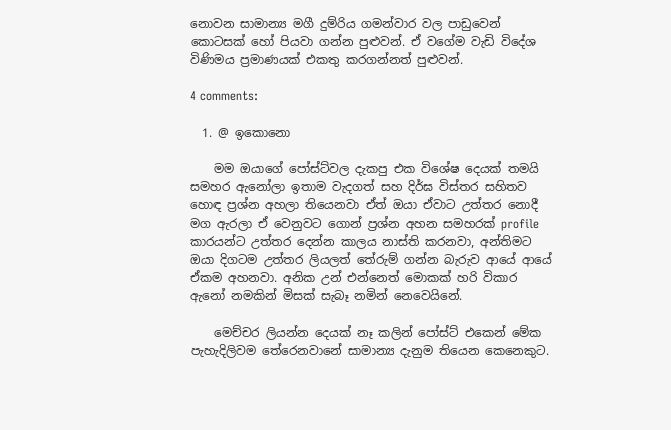නොවන සාමාන්‍ය මගී දුම්රිය ගමන්වාර වල පාඩුවෙන් කොටසක් හෝ පියවා ගන්න පුළුවන්. ඒ වගේම වැඩි විදේශ විණිමය ප්‍රමාණයක් එකතු කරගන්නත් පුළුවන්.

4 comments:

  1. @ ඉකොනො

    මම ඔයාගේ පෝස්ට්වල දැකපු එක විශේෂ දෙයක් තමයි සමහර ඇනෝලා ඉතාම වැදගත් සහ දිර්ඝ විස්තර සහිතව හොඳ ප්‍රශ්න අහලා තියෙනවා ඒත් ඔයා ඒවාට උත්තර නොදී මග ඇරලා ඒ වෙනුවට ගොන් ප්‍රශ්න අහන සමහරක් profile කාරයන්ට උත්තර දෙන්න කාලය නාස්ති කරනවා, අන්තිමට ඔයා දිගටම උත්තර ලියලත් තේරුම් ගන්න බැරුව ආයේ ආයේ ඒකම අහනවා. අනික උන් එන්නෙත් මොකක් හරි විකාර ඇනෝ නමකින් මිසක් සැබෑ නමින් නෙවෙයිනේ.

    මෙච්චර ලියන්න දෙයක් නෑ කලින් පෝස්ට් එකෙන් මේක පැහැදිලිවම තේරෙනවානේ සාමාන්‍ය දැනුම තියෙන කෙනෙකුට.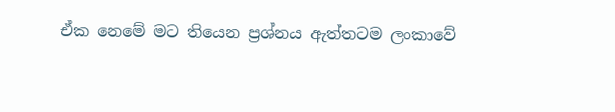ඒක නෙමේ මට තියෙන ප්‍රශ්නය ඇත්තටම ලංකාවේ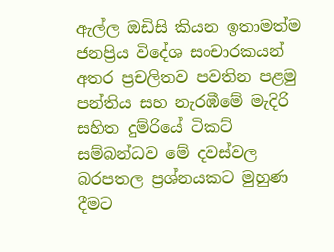ඇල්ල ඔඩිසි කියන ඉතාමත්ම ජනප්‍රිය විදේශ සංචාරකයන් අතර ප්‍රචලිතව පවතින පළමු පන්තිය සහ නැරඹීමේ මැදිරි සහිත දුම්රියේ ටිකට් සම්බන්ධව මේ දවස්වල බරපතල ප්‍රශ්නයකට මුහුණ දීමට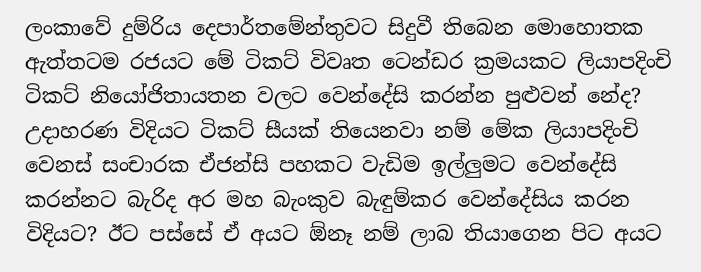ලංකාවේ දුම්රිය දෙපාර්තමේන්තුවට සිදුවී තිබෙන මොහොතක ඇත්තටම රජයට මේ ටිකට් විවෘත ටෙන්ඩර ක්‍රමයකට ලියාපදිංචි ටිකට් නියෝජිතායතන වලට වෙන්දේසි කරන්න පුළුවන් නේද? උදාහරණ විදියට ටිකට් සීයක් තියෙනවා නම් මේක ලියාපදිංචි වෙනස් සංචාරක ඒජන්සි පහකට වැඩිම ඉල්ලුමට වෙන්දේසි කරන්නට බැරිද අර මහ බැංකුව බැඳුම්කර වෙන්දේසිය කරන විදියට? ඊට පස්සේ ඒ අයට ඕනෑ නම් ලාබ තියාගෙන පිට අයට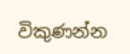විකුණන්න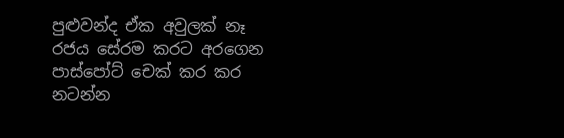පුළුවන්ද ඒක අවුලක් නෑ රජය සේරම කරට අරගෙන පාස්පෝට් චෙක් කර කර නටන්න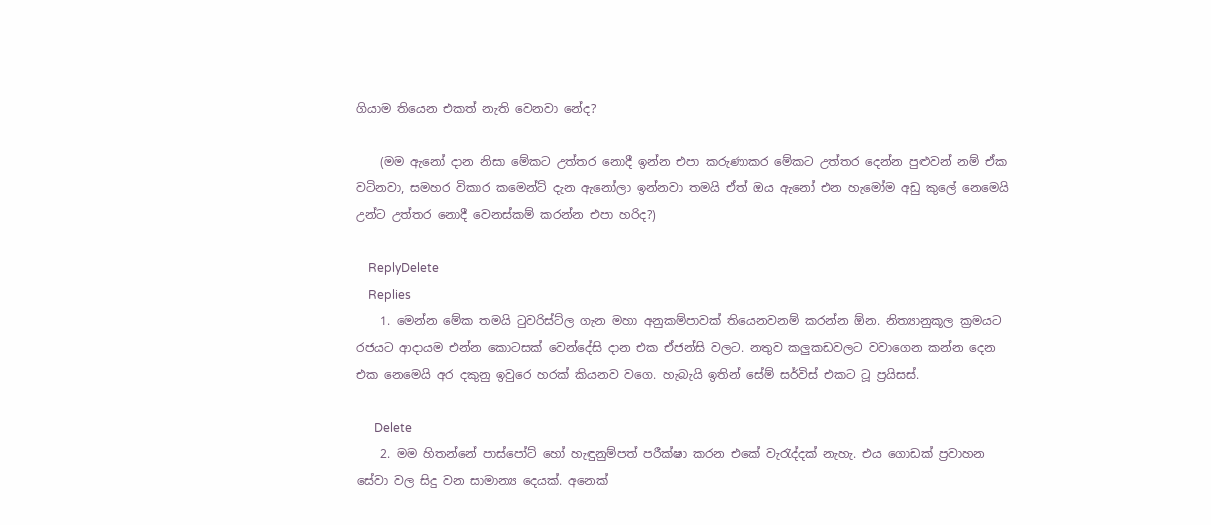ගියාම තියෙන එකත් නැති වෙනවා නේද?

    (මම ඇනෝ දාන නිසා මේකට උත්තර නොදී ඉන්න එපා කරුණාකර මේකට උත්තර දෙන්න පුළුවන් නම් ඒක වටිනවා, සමහර විකාර කමෙන්ට් දැන ඇනෝලා ඉන්නවා තමයි ඒත් ඔය ඇනෝ එන හැමෝම අඩු කුලේ නෙමෙයි උන්ට උත්තර නොදී වෙනස්කම් කරන්න එපා හරිද?)

    ReplyDelete
    Replies
    1. මෙන්න මේක තමයි ටුවරිස්ට්ල ගැන මහා අනුකම්පාවක් තියෙනවනම් කරන්න ඕන. නිත්‍යානුකූල ක්‍රමයට රජයට ආදායම එන්න කොටසක් වෙන්දේසි දාන එක ඒජන්සි වලට. නතුව කලුකඩවලට වවාගෙන කන්න දෙන එක නෙමෙයි අර දකුනු ඉවුරෙ හරක් කියනව වගෙ. හැබැයි ඉතින් සේම් සර්විස් එකට ටූ ප්‍රයිසස්.

      Delete
    2. මම හිතන්නේ පාස්පෝට් හෝ හැඳුනුම්පත් පරීක්ෂා කරන එකේ වැරැද්දක් නැහැ. එය ගොඩක් ප්‍රවාහන සේවා වල සිදු වන සාමාන්‍ය දෙයක්. අනෙක්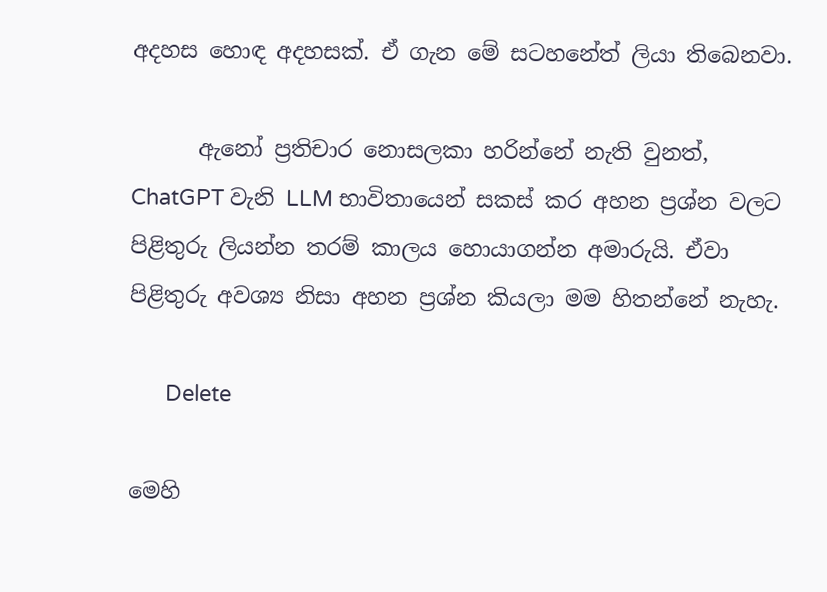අදහස හොඳ අදහසක්. ඒ ගැන මේ සටහනේත් ලියා තිබෙනවා.

      ඇනෝ ප්‍රතිචාර නොසලකා හරින්නේ නැති වුනත්, ChatGPT වැනි LLM භාවිතායෙන් සකස් කර අහන ප්‍රශ්න වලට පිළිතුරු ලියන්න තරම් කාලය හොයාගන්න අමාරුයි. ඒවා පිළිතුරු අවශ්‍ය නිසා අහන ප්‍රශ්න කියලා මම හිතන්නේ නැහැ.

      Delete

මෙහි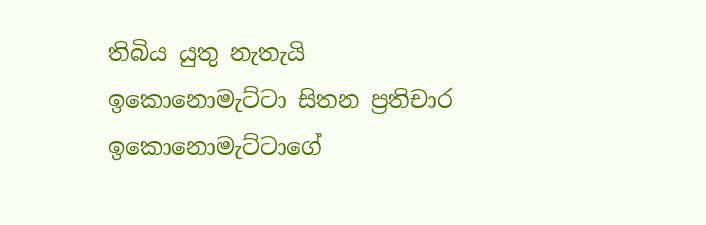තිබිය යුතු නැතැයි ඉකොනොමැට්ටා සිතන ප්‍රතිචාර ඉකොනොමැට්ටාගේ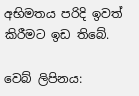අභිමතය පරිදි ඉවත් කිරීමට ඉඩ තිබේ.

වෙබ් ලිපිනය: